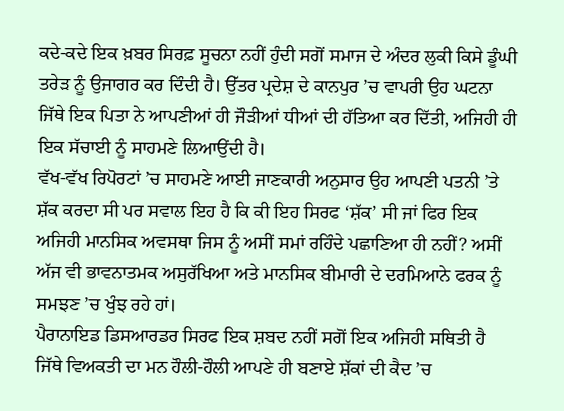ਕਦੇ-ਕਦੇ ਇਕ ਖ਼ਬਰ ਸਿਰਫ਼ ਸੂਚਨਾ ਨਹੀਂ ਹੁੰਦੀ ਸਗੋਂ ਸਮਾਜ ਦੇ ਅੰਦਰ ਲੁਕੀ ਕਿਸੇ ਡੂੰਘੀ ਤਰੇੜ ਨੂੰ ਉਜਾਗਰ ਕਰ ਦਿੰਦੀ ਹੈ। ਉੱਤਰ ਪ੍ਰਦੇਸ਼ ਦੇ ਕਾਨਪੁਰ ’ਚ ਵਾਪਰੀ ਉਹ ਘਟਨਾ ਜਿੱਥੇ ਇਕ ਪਿਤਾ ਨੇ ਆਪਣੀਆਂ ਹੀ ਜੌੜੀਆਂ ਧੀਆਂ ਦੀ ਹੱਤਿਆ ਕਰ ਦਿੱਤੀ, ਅਜਿਹੀ ਹੀ ਇਕ ਸੱਚਾਈ ਨੂੰ ਸਾਹਮਣੇ ਲਿਆਉਂਦੀ ਹੈ।
ਵੱਖ-ਵੱਖ ਰਿਪੋਰਟਾਂ ’ਚ ਸਾਹਮਣੇ ਆਈ ਜਾਣਕਾਰੀ ਅਨੁਸਾਰ ਉਹ ਆਪਣੀ ਪਤਨੀ ’ਤੇ ਸ਼ੱਕ ਕਰਦਾ ਸੀ ਪਰ ਸਵਾਲ ਇਹ ਹੈ ਕਿ ਕੀ ਇਹ ਸਿਰਫ ‘ਸ਼ੱਕ’ ਸੀ ਜਾਂ ਫਿਰ ਇਕ ਅਜਿਹੀ ਮਾਨਸਿਕ ਅਵਸਥਾ ਜਿਸ ਨੂੰ ਅਸੀਂ ਸਮਾਂ ਰਹਿੰਦੇ ਪਛਾਣਿਆ ਹੀ ਨਹੀਂ? ਅਸੀਂ ਅੱਜ ਵੀ ਭਾਵਨਾਤਮਕ ਅਸੁਰੱਖਿਆ ਅਤੇ ਮਾਨਸਿਕ ਬੀਮਾਰੀ ਦੇ ਦਰਮਿਆਨੇ ਫਰਕ ਨੂੰ ਸਮਝਣ ’ਚ ਖੁੰਝ ਰਹੇ ਹਾਂ।
ਪੈਰਾਨਾਇਡ ਡਿਸਆਰਡਰ ਸਿਰਫ ਇਕ ਸ਼ਬਦ ਨਹੀਂ ਸਗੋਂ ਇਕ ਅਜਿਹੀ ਸਥਿਤੀ ਹੈ ਜਿੱਥੇ ਵਿਅਕਤੀ ਦਾ ਮਨ ਹੌਲੀ-ਹੌਲੀ ਆਪਣੇ ਹੀ ਬਣਾਏ ਸ਼ੱਕਾਂ ਦੀ ਕੈਦ ’ਚ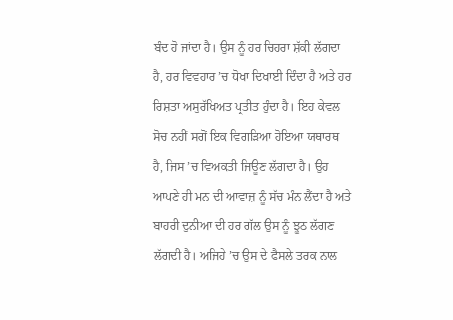ਬੰਦ ਹੋ ਜਾਂਦਾ ਹੈ। ਉਸ ਨੂੰ ਹਰ ਚਿਹਰਾ ਸ਼ੱਕੀ ਲੱਗਦਾ ਹੈ, ਹਰ ਵਿਵਹਾਰ ’ਚ ਧੋਖਾ ਦਿਖਾਈ ਦਿੰਦਾ ਹੈ ਅਤੇ ਹਰ ਰਿਸ਼ਤਾ ਅਸੁਰੱਖਿਅਤ ਪ੍ਰਤੀਤ ਹੁੰਦਾ ਹੈ। ਇਹ ਕੇਵਲ ਸੋਚ ਨਹੀਂ ਸਗੋਂ ਇਕ ਵਿਗੜਿਆ ਹੋਇਆ ਯਥਾਰਥ ਹੈ, ਜਿਸ ’ਚ ਵਿਅਕਤੀ ਜਿਊਣ ਲੱਗਦਾ ਹੈ। ਉਹ ਆਪਣੇ ਹੀ ਮਨ ਦੀ ਆਵਾਜ਼ ਨੂੰ ਸੱਚ ਮੰਨ ਲੈਂਦਾ ਹੈ ਅਤੇ ਬਾਹਰੀ ਦੁਨੀਆ ਦੀ ਹਰ ਗੱਲ ਉਸ ਨੂੰ ਝੂਠ ਲੱਗਣ ਲੱਗਦੀ ਹੈ। ਅਜਿਹੇ ’ਚ ਉਸ ਦੇ ਫੈਸਲੇ ਤਰਕ ਨਾਲ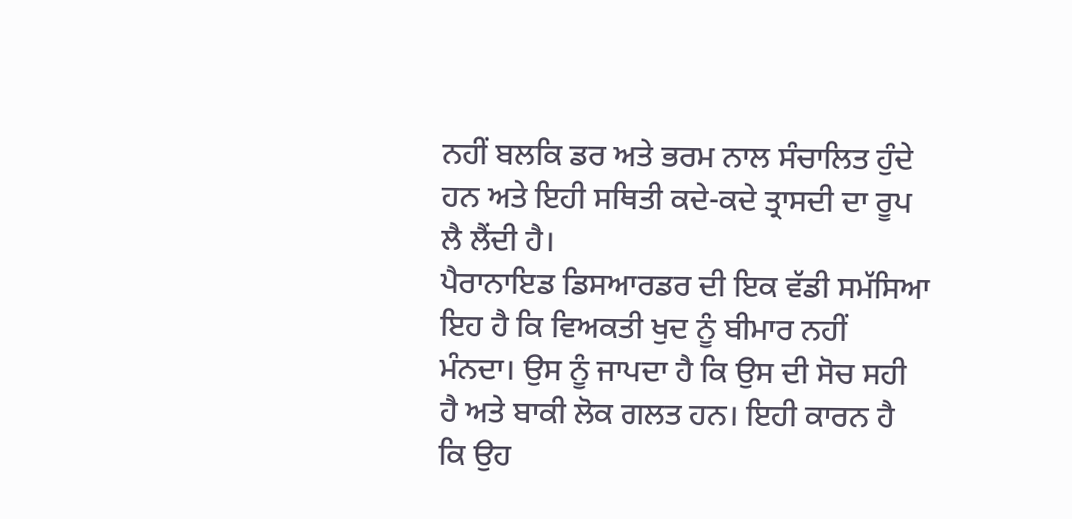ਨਹੀਂ ਬਲਕਿ ਡਰ ਅਤੇ ਭਰਮ ਨਾਲ ਸੰਚਾਲਿਤ ਹੁੰਦੇ ਹਨ ਅਤੇ ਇਹੀ ਸਥਿਤੀ ਕਦੇ-ਕਦੇ ਤ੍ਰਾਸਦੀ ਦਾ ਰੂਪ ਲੈ ਲੈਂਦੀ ਹੈ।
ਪੈਰਾਨਾਇਡ ਡਿਸਆਰਡਰ ਦੀ ਇਕ ਵੱਡੀ ਸਮੱਸਿਆ ਇਹ ਹੈ ਕਿ ਵਿਅਕਤੀ ਖੁਦ ਨੂੰ ਬੀਮਾਰ ਨਹੀਂ ਮੰਨਦਾ। ਉਸ ਨੂੰ ਜਾਪਦਾ ਹੈ ਕਿ ਉਸ ਦੀ ਸੋਚ ਸਹੀ ਹੈ ਅਤੇ ਬਾਕੀ ਲੋਕ ਗਲਤ ਹਨ। ਇਹੀ ਕਾਰਨ ਹੈ ਕਿ ਉਹ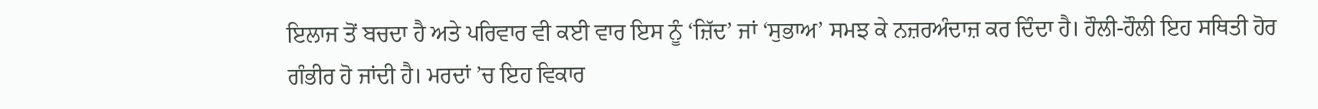ਇਲਾਜ ਤੋਂ ਬਚਦਾ ਹੈ ਅਤੇ ਪਰਿਵਾਰ ਵੀ ਕਈ ਵਾਰ ਇਸ ਨੂੰ ‘ਜ਼ਿੱਦ’ ਜਾਂ ‘ਸੁਭਾਅ’ ਸਮਝ ਕੇ ਨਜ਼ਰਅੰਦਾਜ਼ ਕਰ ਦਿੰਦਾ ਹੈ। ਹੌਲੀ-ਹੌਲੀ ਇਹ ਸਥਿਤੀ ਹੋਰ ਗੰਭੀਰ ਹੋ ਜਾਂਦੀ ਹੈ। ਮਰਦਾਂ ’ਚ ਇਹ ਵਿਕਾਰ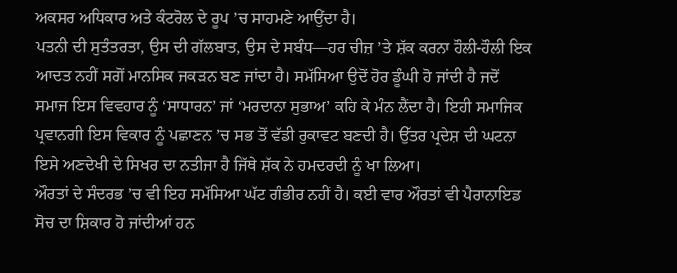ਅਕਸਰ ਅਧਿਕਾਰ ਅਤੇ ਕੰਟਰੋਲ ਦੇ ਰੂਪ ’ਚ ਸਾਹਮਣੇ ਆਉਂਦਾ ਹੈ।
ਪਤਨੀ ਦੀ ਸੁਤੰਤਰਤਾ, ਉਸ ਦੀ ਗੱਲਬਾਤ, ਉਸ ਦੇ ਸਬੰਧ—ਹਰ ਚੀਜ਼ ’ਤੇ ਸ਼ੱਕ ਕਰਨਾ ਹੌਲੀ-ਹੌਲੀ ਇਕ ਆਦਤ ਨਹੀਂ ਸਗੋਂ ਮਾਨਸਿਕ ਜਕੜਨ ਬਣ ਜਾਂਦਾ ਹੈ। ਸਮੱਸਿਆ ਉਦੋਂ ਹੋਰ ਡੂੰਘੀ ਹੋ ਜਾਂਦੀ ਹੈ ਜਦੋਂ ਸਮਾਜ ਇਸ ਵਿਵਹਾਰ ਨੂੰ ‘ਸਾਧਾਰਨ’ ਜਾਂ ‘ਮਰਦਾਨਾ ਸੁਭਾਅ’ ਕਹਿ ਕੇ ਮੰਨ ਲੈਂਦਾ ਹੈ। ਇਹੀ ਸਮਾਜਿਕ ਪ੍ਰਵਾਨਗੀ ਇਸ ਵਿਕਾਰ ਨੂੰ ਪਛਾਣਨ ’ਚ ਸਭ ਤੋਂ ਵੱਡੀ ਰੁਕਾਵਟ ਬਣਦੀ ਹੈ। ਉੱਤਰ ਪ੍ਰਦੇਸ਼ ਦੀ ਘਟਨਾ ਇਸੇ ਅਣਦੇਖੀ ਦੇ ਸਿਖਰ ਦਾ ਨਤੀਜਾ ਹੈ ਜਿੱਥੇ ਸ਼ੱਕ ਨੇ ਹਮਦਰਦੀ ਨੂੰ ਖਾ ਲਿਆ।
ਔਰਤਾਂ ਦੇ ਸੰਦਰਭ ’ਚ ਵੀ ਇਹ ਸਮੱਸਿਆ ਘੱਟ ਗੰਭੀਰ ਨਹੀਂ ਹੈ। ਕਈ ਵਾਰ ਔਰਤਾਂ ਵੀ ਪੈਰਾਨਾਇਡ ਸੋਚ ਦਾ ਸ਼ਿਕਾਰ ਹੋ ਜਾਂਦੀਆਂ ਹਨ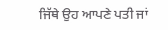ਜਿੱਥੇ ਉਹ ਆਪਣੇ ਪਤੀ ਜਾਂ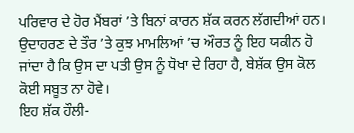ਪਰਿਵਾਰ ਦੇ ਹੋਰ ਮੈਂਬਰਾਂ ’ਤੇ ਬਿਨਾਂ ਕਾਰਨ ਸ਼ੱਕ ਕਰਨ ਲੱਗਦੀਆਂ ਹਨ। ਉਦਾਹਰਣ ਦੇ ਤੌਰ ’ਤੇ ਕੁਝ ਮਾਮਲਿਆਂ ’ਚ ਔਰਤ ਨੂੰ ਇਹ ਯਕੀਨ ਹੋ ਜਾਂਦਾ ਹੈ ਕਿ ਉਸ ਦਾ ਪਤੀ ਉਸ ਨੂੰ ਧੋਖਾ ਦੇ ਰਿਹਾ ਹੈ, ਬੇਸ਼ੱਕ ਉਸ ਕੋਲ ਕੋਈ ਸਬੂਤ ਨਾ ਹੋਵੇ।
ਇਹ ਸ਼ੱਕ ਹੌਲੀ-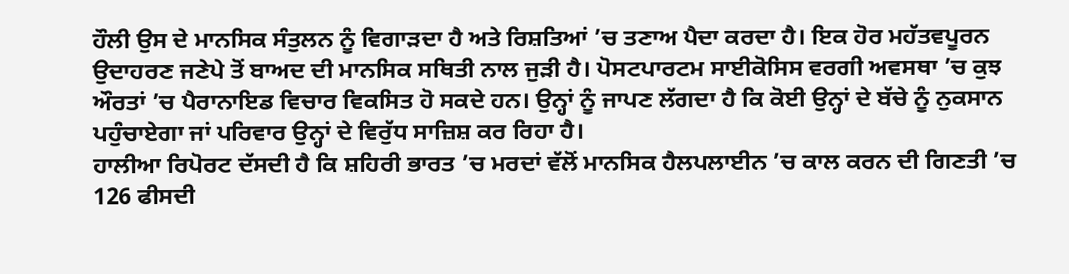ਹੌਲੀ ਉਸ ਦੇ ਮਾਨਸਿਕ ਸੰਤੁਲਨ ਨੂੰ ਵਿਗਾੜਦਾ ਹੈ ਅਤੇ ਰਿਸ਼ਤਿਆਂ ’ਚ ਤਣਾਅ ਪੈਦਾ ਕਰਦਾ ਹੈ। ਇਕ ਹੋਰ ਮਹੱਤਵਪੂਰਨ ਉਦਾਹਰਣ ਜਣੇਪੇ ਤੋਂ ਬਾਅਦ ਦੀ ਮਾਨਸਿਕ ਸਥਿਤੀ ਨਾਲ ਜੁੜੀ ਹੈ। ਪੋਸਟਪਾਰਟਮ ਸਾਈਕੋਸਿਸ ਵਰਗੀ ਅਵਸਥਾ ’ਚ ਕੁਝ ਔਰਤਾਂ ’ਚ ਪੈਰਾਨਾਇਡ ਵਿਚਾਰ ਵਿਕਸਿਤ ਹੋ ਸਕਦੇ ਹਨ। ਉਨ੍ਹਾਂ ਨੂੰ ਜਾਪਣ ਲੱਗਦਾ ਹੈ ਕਿ ਕੋਈ ਉਨ੍ਹਾਂ ਦੇ ਬੱਚੇ ਨੂੰ ਨੁਕਸਾਨ ਪਹੁੰਚਾਏਗਾ ਜਾਂ ਪਰਿਵਾਰ ਉਨ੍ਹਾਂ ਦੇ ਵਿਰੁੱਧ ਸਾਜ਼ਿਸ਼ ਕਰ ਰਿਹਾ ਹੈ।
ਹਾਲੀਆ ਰਿਪੋਰਟ ਦੱਸਦੀ ਹੈ ਕਿ ਸ਼ਹਿਰੀ ਭਾਰਤ ’ਚ ਮਰਦਾਂ ਵੱਲੋਂ ਮਾਨਸਿਕ ਹੈਲਪਲਾਈਨ ’ਚ ਕਾਲ ਕਰਨ ਦੀ ਗਿਣਤੀ ’ਚ 126 ਫੀਸਦੀ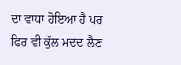ਦਾ ਵਾਧਾ ਹੋਇਆ ਹੈ ਪਰ ਫਿਰ ਵੀ ਕੁੱਲ ਮਦਦ ਲੈਣ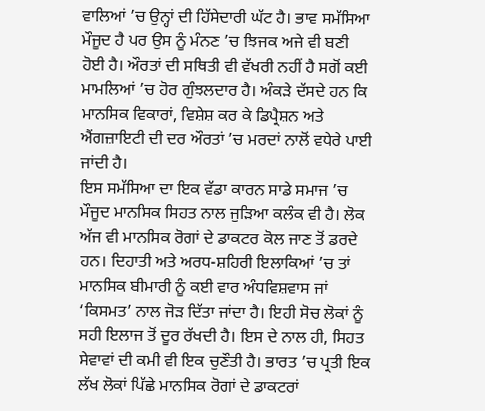ਵਾਲਿਆਂ ’ਚ ਉਨ੍ਹਾਂ ਦੀ ਹਿੱਸੇਦਾਰੀ ਘੱਟ ਹੈ। ਭਾਵ ਸਮੱਸਿਆ ਮੌਜੂਦ ਹੈ ਪਰ ਉਸ ਨੂੰ ਮੰਨਣ ’ਚ ਝਿਜਕ ਅਜੇ ਵੀ ਬਣੀ ਹੋਈ ਹੈ। ਔਰਤਾਂ ਦੀ ਸਥਿਤੀ ਵੀ ਵੱਖਰੀ ਨਹੀਂ ਹੈ ਸਗੋਂ ਕਈ ਮਾਮਲਿਆਂ ’ਚ ਹੋਰ ਗੁੰਝਲਦਾਰ ਹੈ। ਅੰਕੜੇ ਦੱਸਦੇ ਹਨ ਕਿ ਮਾਨਸਿਕ ਵਿਕਾਰਾਂ, ਵਿਸ਼ੇਸ਼ ਕਰ ਕੇ ਡਿਪ੍ਰੈਸ਼ਨ ਅਤੇ ਐਂਗਜ਼ਾਇਟੀ ਦੀ ਦਰ ਔਰਤਾਂ ’ਚ ਮਰਦਾਂ ਨਾਲੋਂ ਵਧੇਰੇ ਪਾਈ ਜਾਂਦੀ ਹੈ।
ਇਸ ਸਮੱਸਿਆ ਦਾ ਇਕ ਵੱਡਾ ਕਾਰਨ ਸਾਡੇ ਸਮਾਜ ’ਚ ਮੌਜੂਦ ਮਾਨਸਿਕ ਸਿਹਤ ਨਾਲ ਜੁੜਿਆ ਕਲੰਕ ਵੀ ਹੈ। ਲੋਕ ਅੱਜ ਵੀ ਮਾਨਸਿਕ ਰੋਗਾਂ ਦੇ ਡਾਕਟਰ ਕੋਲ ਜਾਣ ਤੋਂ ਡਰਦੇ ਹਨ। ਦਿਹਾਤੀ ਅਤੇ ਅਰਧ-ਸ਼ਹਿਰੀ ਇਲਾਕਿਆਂ ’ਚ ਤਾਂ ਮਾਨਸਿਕ ਬੀਮਾਰੀ ਨੂੰ ਕਈ ਵਾਰ ਅੰਧਵਿਸ਼ਵਾਸ ਜਾਂ ‘ਕਿਸਮਤ’ ਨਾਲ ਜੋੜ ਦਿੱਤਾ ਜਾਂਦਾ ਹੈ। ਇਹੀ ਸੋਚ ਲੋਕਾਂ ਨੂੰ ਸਹੀ ਇਲਾਜ ਤੋਂ ਦੂਰ ਰੱਖਦੀ ਹੈ। ਇਸ ਦੇ ਨਾਲ ਹੀ, ਸਿਹਤ ਸੇਵਾਵਾਂ ਦੀ ਕਮੀ ਵੀ ਇਕ ਚੁਣੌਤੀ ਹੈ। ਭਾਰਤ ’ਚ ਪ੍ਰਤੀ ਇਕ ਲੱਖ ਲੋਕਾਂ ਪਿੱਛੇ ਮਾਨਸਿਕ ਰੋਗਾਂ ਦੇ ਡਾਕਟਰਾਂ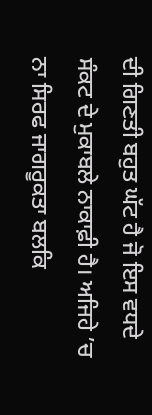ਦੀ ਗਿਣਤੀ ਬਹੁਤ ਘੱਟ ਹੈ ਜੋ ਇਸ ਵਧਦੇ ਸੰਕਟ ਦੇ ਮੁਕਾਬਲੇ ਨਾਕਾਫ਼ੀ ਹੈ। ਅਜਿਹੇ ’ਚ ਨਾ ਸਿਰਫ ਜਾਗਰੂਕਤਾ ਬਲਕਿ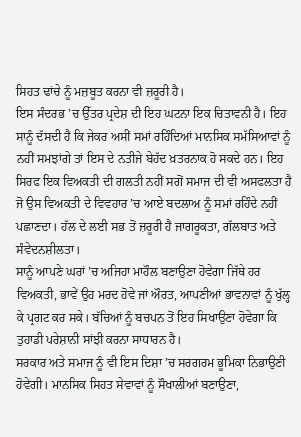ਸਿਹਤ ਢਾਂਚੇ ਨੂੰ ਮਜ਼ਬੂਤ ਕਰਨਾ ਵੀ ਜ਼ਰੂਰੀ ਹੈ।
ਇਸ ਸੰਦਰਭ ’ਚ ਉੱਤਰ ਪ੍ਰਦੇਸ਼ ਦੀ ਇਹ ਘਟਨਾ ਇਕ ਚਿਤਾਵਨੀ ਹੈ। ਇਹ ਸਾਨੂੰ ਦੱਸਦੀ ਹੈ ਕਿ ਜੇਕਰ ਅਸੀਂ ਸਮਾਂ ਰਹਿੰਦਿਆਂ ਮਾਨਸਿਕ ਸਮੱਸਿਆਵਾਂ ਨੂੰ ਨਹੀਂ ਸਮਝਾਂਗੇ ਤਾਂ ਇਸ ਦੇ ਨਤੀਜੇ ਬੇਹੱਦ ਖ਼ਤਰਨਾਕ ਹੋ ਸਕਦੇ ਹਨ। ਇਹ ਸਿਰਫ ਇਕ ਵਿਅਕਤੀ ਦੀ ਗਲਤੀ ਨਹੀਂ ਸਗੋਂ ਸਮਾਜ ਦੀ ਵੀ ਅਸਫਲਤਾ ਹੈ ਜੋ ਉਸ ਵਿਅਕਤੀ ਦੇ ਵਿਵਹਾਰ ’ਚ ਆਏ ਬਦਲਾਅ ਨੂੰ ਸਮਾਂ ਰਹਿੰਦੇ ਨਹੀਂ ਪਛਾਣਦਾ। ਹੱਲ ਦੇ ਲਈ ਸਭ ਤੋਂ ਜ਼ਰੂਰੀ ਹੈ ਜਾਗਰੂਕਤਾ, ਗੱਲਬਾਤ ਅਤੇ ਸੰਵੇਦਨਸ਼ੀਲਤਾ।
ਸਾਨੂੰ ਆਪਣੇ ਘਰਾਂ ’ਚ ਅਜਿਹਾ ਮਾਹੌਲ ਬਣਾਉਣਾ ਹੋਵੇਗਾ ਜਿੱਥੇ ਹਰ ਵਿਅਕਤੀ, ਭਾਵੇਂ ਉਹ ਮਰਦ ਹੋਵੇ ਜਾਂ ਔਰਤ, ਆਪਣੀਆਂ ਭਾਵਨਾਵਾਂ ਨੂੰ ਖੁੱਲ੍ਹ ਕੇ ਪ੍ਰਗਟ ਕਰ ਸਕੇ। ਬੱਚਿਆਂ ਨੂੰ ਬਚਪਨ ਤੋਂ ਇਹ ਸਿਖਾਉਣਾ ਹੋਵੇਗਾ ਕਿ ਤੁਹਾਡੀ ਪਰੇਸ਼ਾਨੀ ਸਾਂਝੀ ਕਰਨਾ ਸਾਧਾਰਨ ਹੈ।
ਸਰਕਾਰ ਅਤੇ ਸਮਾਜ ਨੂੰ ਵੀ ਇਸ ਦਿਸ਼ਾ ’ਚ ਸਰਗਰਮ ਭੂਮਿਕਾ ਨਿਭਾਉਣੀ ਹੋਵੇਗੀ। ਮਾਨਸਿਕ ਸਿਹਤ ਸੇਵਾਵਾਂ ਨੂੰ ਸੌਖਾਲੀਆਂ ਬਣਾਉਣਾ,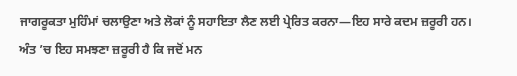ਜਾਗਰੂਕਤਾ ਮੁਹਿੰਮਾਂ ਚਲਾਉਣਾ ਅਤੇ ਲੋਕਾਂ ਨੂੰ ਸਹਾਇਤਾ ਲੈਣ ਲਈ ਪ੍ਰੇਰਿਤ ਕਰਨਾ—ਇਹ ਸਾਰੇ ਕਦਮ ਜ਼ਰੂਰੀ ਹਨ।
ਅੰਤ ’ਚ ਇਹ ਸਮਝਣਾ ਜ਼ਰੂਰੀ ਹੈ ਕਿ ਜਦੋਂ ਮਨ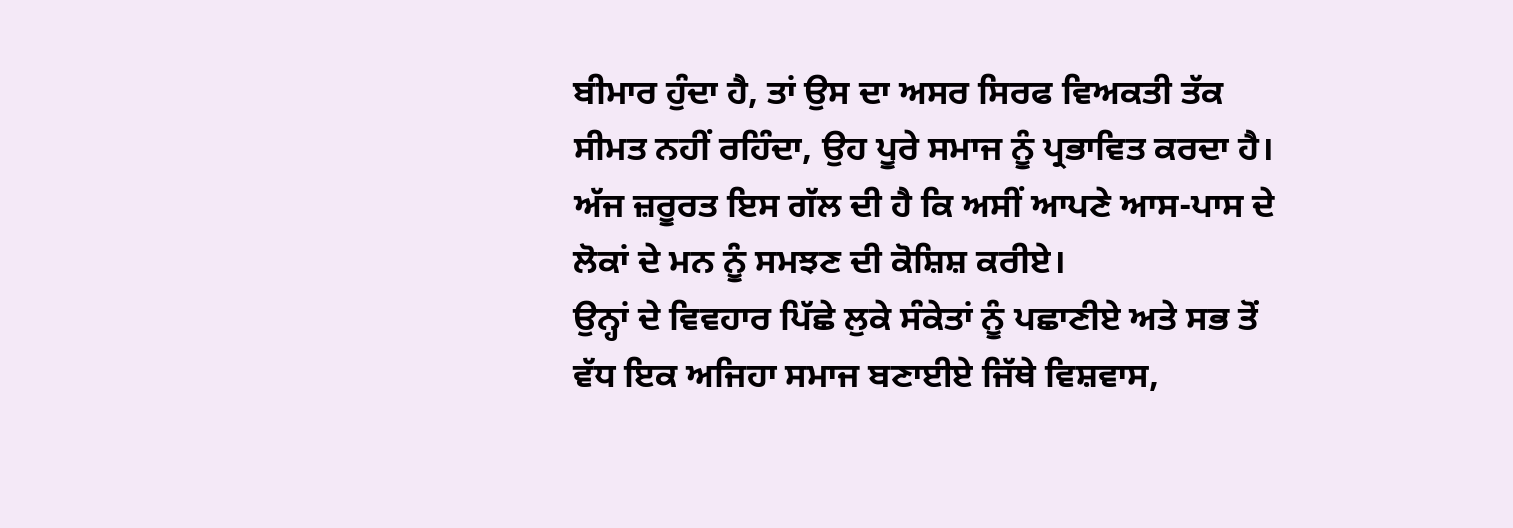ਬੀਮਾਰ ਹੁੰਦਾ ਹੈ, ਤਾਂ ਉਸ ਦਾ ਅਸਰ ਸਿਰਫ ਵਿਅਕਤੀ ਤੱਕ ਸੀਮਤ ਨਹੀਂ ਰਹਿੰਦਾ, ਉਹ ਪੂਰੇ ਸਮਾਜ ਨੂੰ ਪ੍ਰਭਾਵਿਤ ਕਰਦਾ ਹੈ। ਅੱਜ ਜ਼ਰੂਰਤ ਇਸ ਗੱਲ ਦੀ ਹੈ ਕਿ ਅਸੀਂ ਆਪਣੇ ਆਸ-ਪਾਸ ਦੇ ਲੋਕਾਂ ਦੇ ਮਨ ਨੂੰ ਸਮਝਣ ਦੀ ਕੋਸ਼ਿਸ਼ ਕਰੀਏ।
ਉਨ੍ਹਾਂ ਦੇ ਵਿਵਹਾਰ ਪਿੱਛੇ ਲੁਕੇ ਸੰਕੇਤਾਂ ਨੂੰ ਪਛਾਣੀਏ ਅਤੇ ਸਭ ਤੋਂ ਵੱਧ ਇਕ ਅਜਿਹਾ ਸਮਾਜ ਬਣਾਈਏ ਜਿੱਥੇ ਵਿਸ਼ਵਾਸ,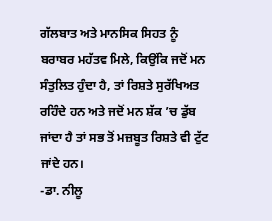ਗੱਲਬਾਤ ਅਤੇ ਮਾਨਸਿਕ ਸਿਹਤ ਨੂੰ ਬਰਾਬਰ ਮਹੱਤਵ ਮਿਲੇ, ਕਿਉਂਕਿ ਜਦੋਂ ਮਨ ਸੰਤੁਲਿਤ ਹੁੰਦਾ ਹੈ, ਤਾਂ ਰਿਸ਼ਤੇ ਸੁਰੱਖਿਅਤ ਰਹਿੰਦੇ ਹਨ ਅਤੇ ਜਦੋਂ ਮਨ ਸ਼ੱਕ ’ਚ ਡੁੱਬ ਜਾਂਦਾ ਹੈ ਤਾਂ ਸਭ ਤੋਂ ਮਜ਼ਬੂਤ ਰਿਸ਼ਤੇ ਵੀ ਟੁੱਟ ਜਾਂਦੇ ਹਨ।
-ਡਾ. ਨੀਲੂ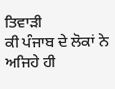ਤਿਵਾੜੀ
ਕੀ ਪੰਜਾਬ ਦੇ ਲੋਕਾਂ ਨੇ ਅਜਿਹੇ ਹੀ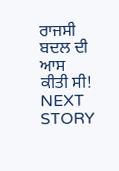ਰਾਜਸੀ ਬਦਲ ਦੀ ਆਸ ਕੀਤੀ ਸੀ!
NEXT STORY